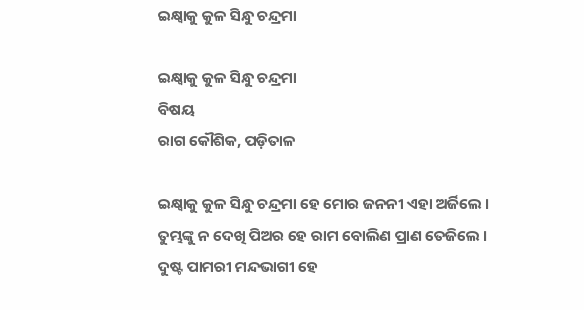ଇକ୍ଷ୍ୱାକୁ କୁଳ ସିନ୍ଧୁ ଚନ୍ଦ୍ରମା

ଇକ୍ଷ୍ୱାକୁ କୁଳ ସିନ୍ଧୁ ଚନ୍ଦ୍ରମା
ବିଷୟ
ରାଗ କୌଶିକ, ପଡ଼ିତାଳ

ଇକ୍ଷ୍ୱାକୁ କୁଳ ସିନ୍ଧୁ ଚନ୍ଦ୍ରମା ହେ ମୋର ଜନନୀ ଏହା ଅର୍ଜିଲେ ।
ତୁମ୍ଭଙ୍କୁ ନ ଦେଖି ପିଅର ହେ ରାମ ବୋଲିଣ ପ୍ରାଣ ତେଜିଲେ ।
ଦୁଷ୍ଟ ପାମରୀ ମନ୍ଦଭାଗୀ ହେ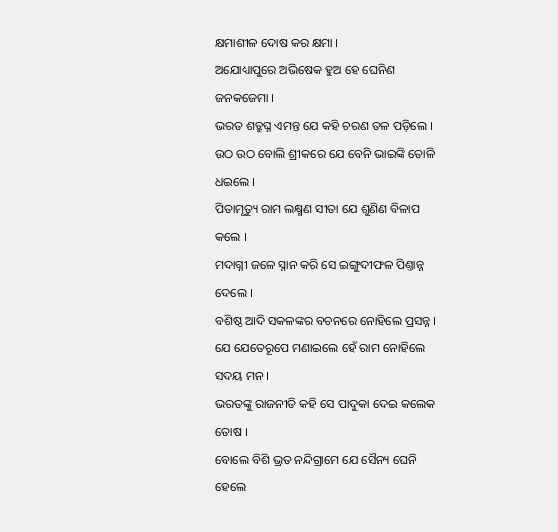କ୍ଷମାଶୀଳ ଦୋଷ କର କ୍ଷମା ।
ଅଯୋଧ୍ୟାପୁରେ ଅଭିଷେକ ହୁଅ ହେ ଘେନିଣ ଜନ‌କଜେମା ।
ଭରତ ଶତ୍ରୁଘ୍ନ ଏମନ୍ତ ଯେ କ‌ହି ଚରଣ ତଳ ପଡ଼ିଲେ ।
ଉଠ ଉଠ ବୋଲି ଶ୍ରୀକରେ ଯେ ବେନି ଭାଇଙ୍କି ତୋଳି ଧଇଲେ ।
ପିତାମୃତ୍ୟୁ ରାମ ଲକ୍ଷ୍ମଣ ସୀତା ଯେ ଶୁଣିଣ ବିଳାପ କଲେ ।
ମଦାଗ୍ନୀ ଜଳେ ସ୍ନାନ କରି ସେ ଇଙ୍ଗୁଦୀଫଳ ପିଣ୍ତାନ୍ନ ଦେଲେ ।
ବଶିଷ୍ଠ ଆଦି ସକଳଙ୍କର ବଚନରେ ନୋହିଲେ ପ୍ରସନ୍ନ ।
ଯେ ଯେତେରୂପେ ମଣାଇଲେ ହେଁ ରାମ ନୋହିଲେ ସଦୟ ମନ ।
ଭରତଙ୍କୁ ରାଜନୀତି କ‌ହି ସେ ପାଦୁକା ଦେଇ କଲେକ ତୋଷ ।
ବୋଲେ ବିଶି ଭ୍ରତ ନନ୍ଦିଗ୍ରାମେ ଯେ ସୈନ୍ୟ ଘେନି ହେଲେ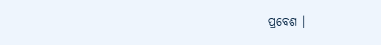ପ୍ରବେଶ ।